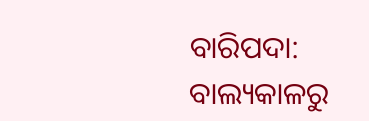ବାରିପଦା: ବାଲ୍ୟକାଳରୁ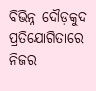ବିଭିନ୍ନ ଦୌଡ଼କୁଦ ପ୍ରତିଯୋଗିତାରେ ନିଜର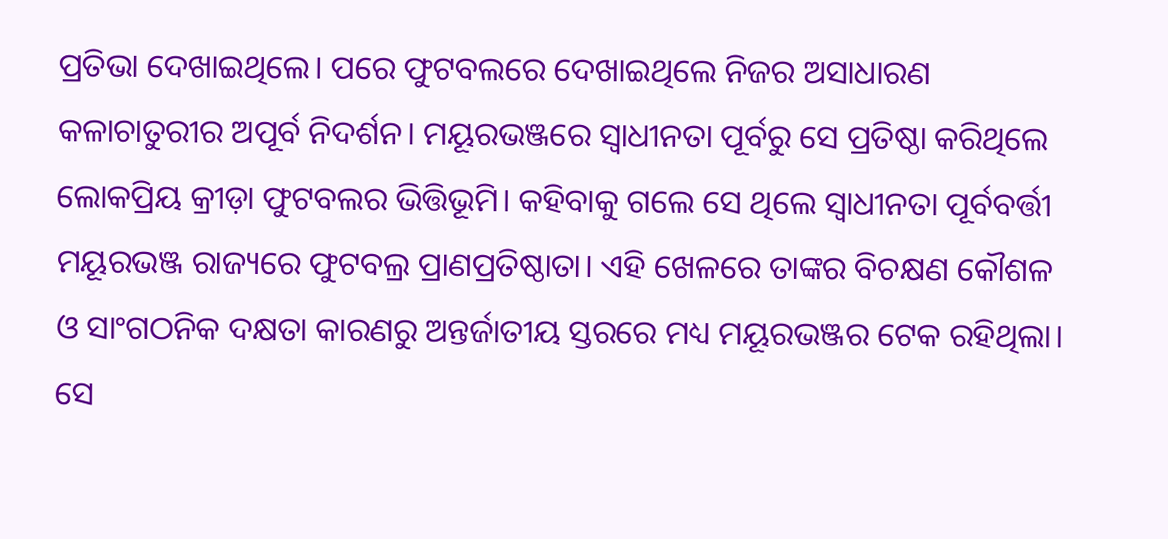ପ୍ରତିଭା ଦେଖାଇଥିଲେ। ପରେ ଫୁଟବଲରେ ଦେଖାଇଥିଲେ ନିଜର ଅସାଧାରଣ କଳାଚାତୁରୀର ଅପୂର୍ବ ନିଦର୍ଶନ। ମୟୂରଭଞ୍ଜରେ ସ୍ବାଧୀନତା ପୂର୍ବରୁ ସେ ପ୍ରତିଷ୍ଠା କରିଥିଲେ ଲୋକପ୍ରିୟ କ୍ରୀଡ଼ା ଫୁଟବଲର ଭିତ୍ତିଭୂମି। କହିବାକୁ ଗଲେ ସେ ଥିଲେ ସ୍ବାଧୀନତା ପୂର୍ବବର୍ତ୍ତୀ ମୟୂରଭଞ୍ଜ ରାଜ୍ୟରେ ଫୁଟବଲ୍ର ପ୍ରାଣପ୍ରତିଷ୍ଠାତା। ଏହି ଖେଳରେ ତାଙ୍କର ବିଚକ୍ଷଣ କୌଶଳ ଓ ସାଂଗଠନିକ ଦକ୍ଷତା କାରଣରୁ ଅନ୍ତର୍ଜାତୀୟ ସ୍ତରରେ ମଧ୍ୟ ମୟୂରଭଞ୍ଜର ଟେକ ରହିଥିଲା। ସେ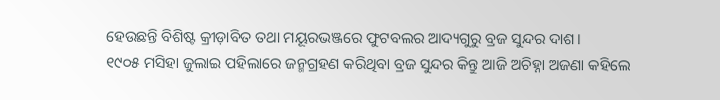ହେଉଛନ୍ତି ବିଶିଷ୍ଟ କ୍ରୀଡ଼ାବିତ ତଥା ମୟୂରଭଞ୍ଜରେ ଫୁଟବଲର ଆଦ୍ୟଗୁରୁ ବ୍ରଜ ସୁନ୍ଦର ଦାଶ।
୧୯୦୫ ମସିହା ଜୁଲାଇ ପହିଲାରେ ଜନ୍ମଗ୍ରହଣ କରିଥିବା ବ୍ରଜ ସୁନ୍ଦର କିନ୍ତୁ ଆଜି ଅଚିହ୍ନା ଅଜଣା କହିଲେ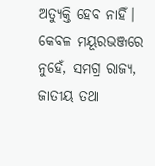ଅତ୍ୟୁକ୍ତି ହେବ ନାହିଁ। କେବଳ ମୟୂରଭଞ୍ଜରେ ନୁହେଁ, ସମଗ୍ର ରାଜ୍ୟ, ଜାତୀୟ ତଥା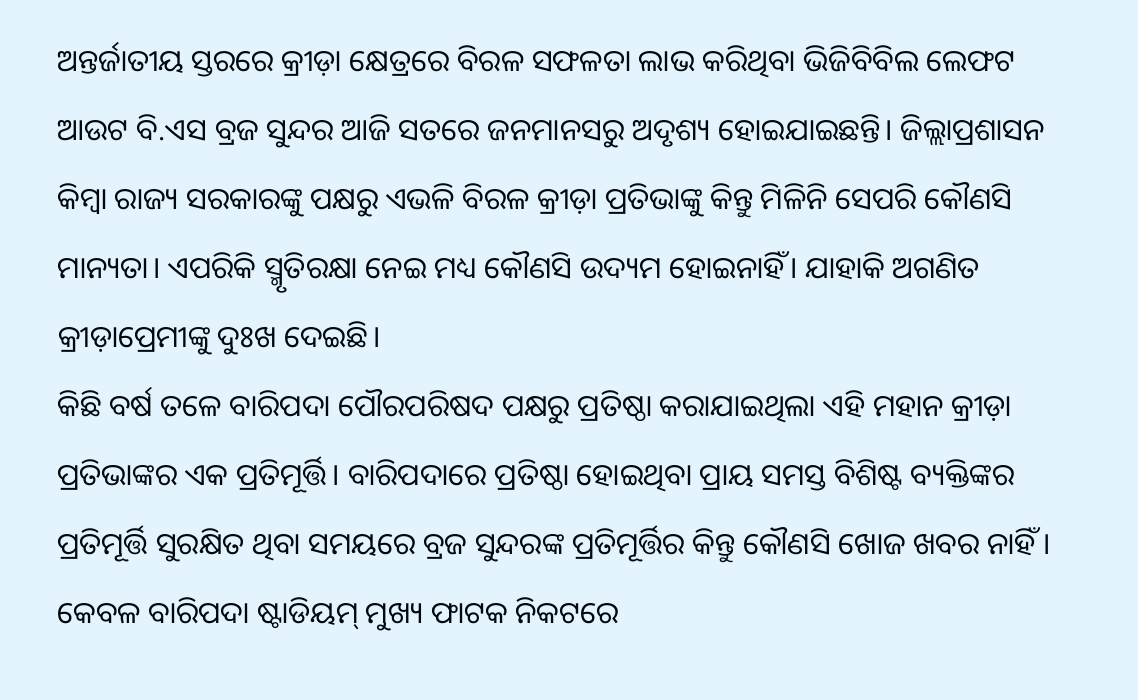ଅନ୍ତର୍ଜାତୀୟ ସ୍ତରରେ କ୍ରୀଡ଼ା କ୍ଷେତ୍ରରେ ବିରଳ ସଫଳତା ଲାଭ କରିଥିବା ଭିଜିବିବିଲ ଲେଫଟ ଆଉଟ ବି.ଏସ ବ୍ରଜ ସୁନ୍ଦର ଆଜି ସତରେ ଜନମାନସରୁ ଅଦୃଶ୍ୟ ହୋଇଯାଇଛନ୍ତି। ଜିଲ୍ଲାପ୍ରଶାସନ କିମ୍ବା ରାଜ୍ୟ ସରକାରଙ୍କୁ ପକ୍ଷରୁ ଏଭଳି ବିରଳ କ୍ରୀଡ଼ା ପ୍ରତିଭାଙ୍କୁ କିନ୍ତୁ ମିଳିନି ସେପରି କୌଣସି ମାନ୍ୟତା। ଏପରିକି ସ୍ମୃତିରକ୍ଷା ନେଇ ମଧ୍ୟ କୌଣସି ଉଦ୍ୟମ ହୋଇନାହିଁ। ଯାହାକି ଅଗଣିତ କ୍ରୀଡ଼ାପ୍ରେମୀଙ୍କୁ ଦୁଃଖ ଦେଇଛି।
କିଛି ବର୍ଷ ତଳେ ବାରିପଦା ପୌରପରିଷଦ ପକ୍ଷରୁ ପ୍ରତିଷ୍ଠା କରାଯାଇଥିଲା ଏହି ମହାନ କ୍ରୀଡ଼ା ପ୍ରତିଭାଙ୍କର ଏକ ପ୍ରତିମୂର୍ତ୍ତି। ବାରିପଦାରେ ପ୍ରତିଷ୍ଠା ହୋଇଥିବା ପ୍ରାୟ ସମସ୍ତ ବିଶିଷ୍ଟ ବ୍ୟକ୍ତିଙ୍କର ପ୍ରତିମୂର୍ତ୍ତି ସୁରକ୍ଷିତ ଥିବା ସମୟରେ ବ୍ରଜ ସୁନ୍ଦରଙ୍କ ପ୍ରତିମୂର୍ତ୍ତିର କିନ୍ତୁ କୌଣସି ଖୋଜ ଖବର ନାହିଁ । କେବଳ ବାରିପଦା ଷ୍ଟାଡିୟମ୍ ମୁଖ୍ୟ ଫାଟକ ନିକଟରେ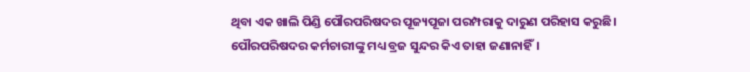ଥିବା ଏକ ଖାଲି ପିଣ୍ଡି ପୌରପରିଷଦର ପୂଜ୍ୟପୂଜା ପରମ୍ପରାକୁ ଦାରୁଣ ପରିହାସ କରୁଛି।
ପୌରପରିଷଦର କର୍ମଚାରୀଙ୍କୁ ମଧ୍ୟ ବ୍ରଜ ସୁନ୍ଦର କିଏ ତାହା ଜଣାନାହିଁ।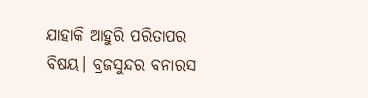ଯାହାକି ଆହୁରି ପରିତାପର ବିଷୟ। ବ୍ରଜସୁନ୍ଦର ବନାରସ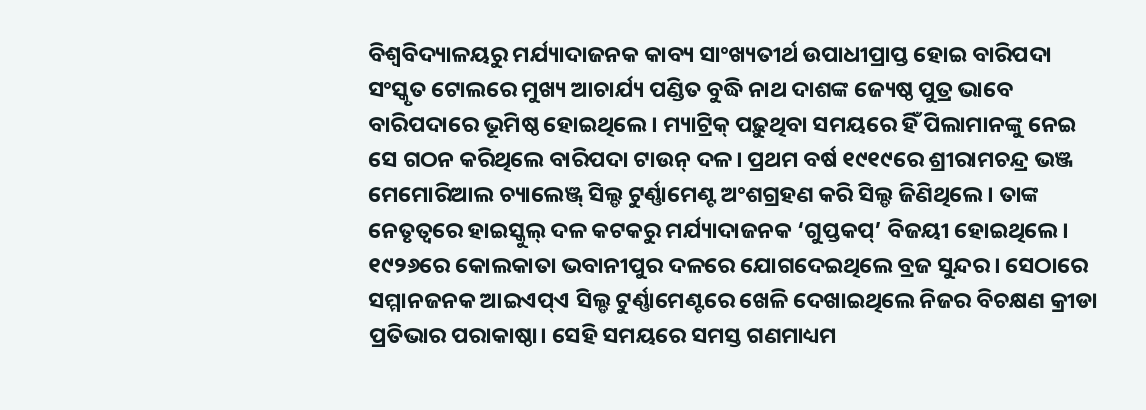ବିଶ୍ୱବିଦ୍ୟାଳୟରୁ ମର୍ଯ୍ୟାଦାଜନକ କାବ୍ୟ ସାଂଖ୍ୟତୀର୍ଥ ଉପାଧୀପ୍ରାପ୍ତ ହୋଇ ବାରିପଦା ସଂସ୍କୃତ ଟୋଲରେ ମୁଖ୍ୟ ଆଚାର୍ଯ୍ୟ ପଣ୍ଡିତ ବୁଦ୍ଧି ନାଥ ଦାଶଙ୍କ ଜ୍ୟେଷ୍ଠ ପୁତ୍ର ଭାବେ ବାରିପଦାରେ ଭୂମିଷ୍ଠ ହୋଇଥିଲେ । ମ୍ୟାଟ୍ରିକ୍ ପଢ଼ୁଥିବା ସମୟରେ ହିଁ ପିଲାମାନଙ୍କୁ ନେଇ ସେ ଗଠନ କରିଥିଲେ ବାରିପଦା ଟାଉନ୍ ଦଳ। ପ୍ରଥମ ବର୍ଷ ୧୯୧୯ରେ ଶ୍ରୀରାମଚନ୍ଦ୍ର ଭଞ୍ଜ ମେମୋରିଆଲ ଚ୍ୟାଲେଞ୍ଜ୍ ସିଲ୍ଡ ଟୁର୍ଣ୍ଣାମେଣ୍ଟ ଅଂଶଗ୍ରହଣ କରି ସିଲ୍ଡ ଜିଣିଥିଲେ। ତାଙ୍କ ନେତୃତ୍ବରେ ହାଇସ୍କୁଲ୍ ଦଳ କଟକରୁ ମର୍ଯ୍ୟାଦାଜନକ ‘ଗୁପ୍ତକପ୍’ ବିଜୟୀ ହୋଇଥିଲେ।
୧୯୨୬ରେ କୋଲକାତା ଭବାନୀପୁର ଦଳରେ ଯୋଗଦେଇଥିଲେ ବ୍ରଜ ସୁନ୍ଦର। ସେଠାରେ ସମ୍ମାନଜନକ ଆଇଏପ୍ଏ ସିଲ୍ଡ ଟୁର୍ଣ୍ଣାମେଣ୍ଟରେ ଖେଳି ଦେଖାଇଥିଲେ ନିଜର ବିଚକ୍ଷଣ କ୍ରୀଡା ପ୍ରତିଭାର ପରାକାଷ୍ଠା। ସେହି ସମୟରେ ସମସ୍ତ ଗଣମାଧ୍ୟମ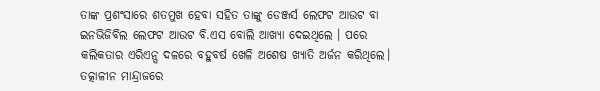ତାଙ୍କ ପ୍ରଶଂସାରେ ଶତମୁଖ ହେବା ସହିତ ତାଙ୍କୁ ଡେଞ୍ଜର୍ସ ଲେଫଟ ଆଉଟ ବା ଇନଭିଜିବିଲ ଲେଫଟ ଆଉଟ ବି.ଏସ ବୋଲି ଆଖ୍ୟା ଦେଇଥିଲେ । ପରେ କଲିକତାର ଏରିଏନ୍ସ ଦଳରେ ବହୁବର୍ଷ ଖେଳି ଅଶେଷ ଖ୍ୟାତି ଅର୍ଜନ କରିଥିଲେ। ତତ୍କାଳୀନ ମାନ୍ଦ୍ରାଜରେ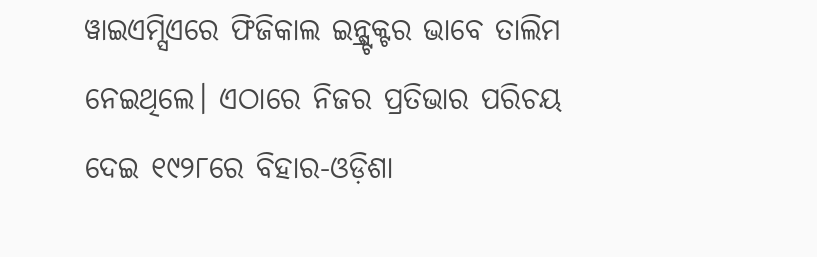ୱାଇଏମ୍ସିଏରେ ଫିଜିକାଲ ଇନ୍ଷ୍ଟ୍ରକ୍ଟର ଭାବେ ତାଲିମ ନେଇଥିଲେ। ଏଠାରେ ନିଜର ପ୍ରତିଭାର ପରିଚୟ ଦେଇ ୧୯୨୮ରେ ବିହାର-ଓଡ଼ିଶା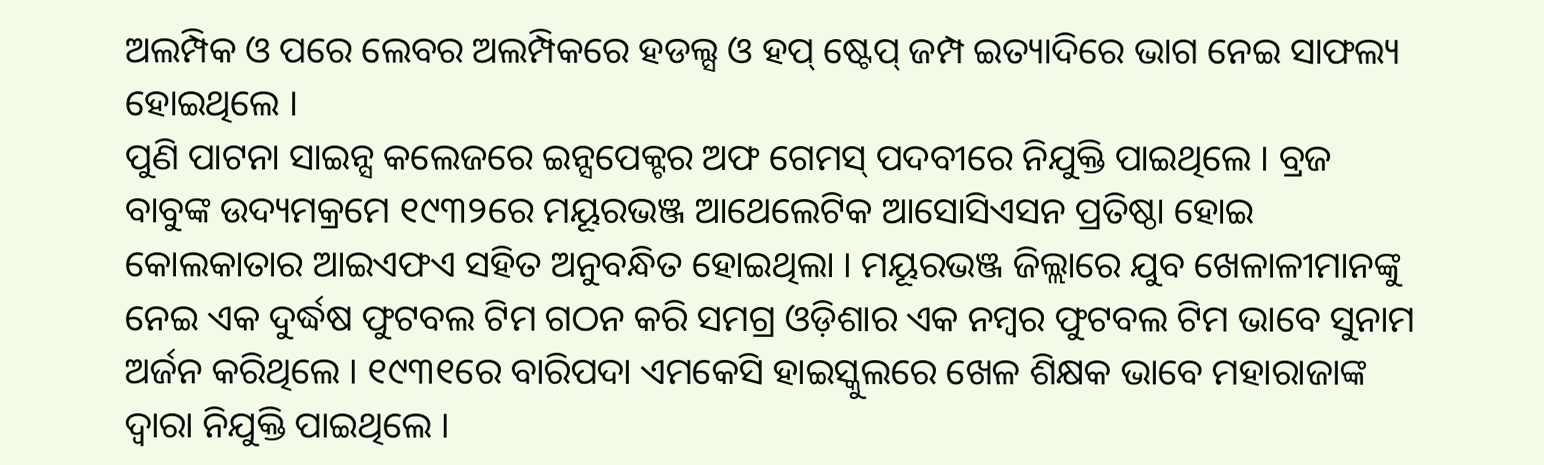ଅଲମ୍ପିକ ଓ ପରେ ଲେବର ଅଲମ୍ପିକରେ ହଡଲ୍ସ ଓ ହପ୍ ଷ୍ଟେପ୍ ଜମ୍ପ ଇତ୍ୟାଦିରେ ଭାଗ ନେଇ ସାଫଲ୍ୟ ହୋଇଥିଲେ ।
ପୁଣି ପାଟନା ସାଇନ୍ସ କଲେଜରେ ଇନ୍ସପେକ୍ଟର ଅଫ ଗେମସ୍ ପଦବୀରେ ନିଯୁକ୍ତି ପାଇଥିଲେ । ବ୍ରଜ ବାବୁଙ୍କ ଉଦ୍ୟମକ୍ରମେ ୧୯୩୨ରେ ମୟୂରଭଞ୍ଜ ଆଥେଲେଟିକ ଆସୋସିଏସନ ପ୍ରତିଷ୍ଠା ହୋଇ କୋଲକାତାର ଆଇଏଫଏ ସହିତ ଅନୁବନ୍ଧିତ ହୋଇଥିଲା । ମୟୂରଭଞ୍ଜ ଜିଲ୍ଲାରେ ଯୁବ ଖେଳାଳୀମାନଙ୍କୁ ନେଇ ଏକ ଦୁର୍ଦ୍ଧଷ ଫୁଟବଲ ଟିମ ଗଠନ କରି ସମଗ୍ର ଓଡ଼ିଶାର ଏକ ନମ୍ବର ଫୁଟବଲ ଟିମ ଭାବେ ସୁନାମ ଅର୍ଜନ କରିଥିଲେ । ୧୯୩୧ରେ ବାରିପଦା ଏମକେସି ହାଇସ୍କୁଲରେ ଖେଳ ଶିକ୍ଷକ ଭାବେ ମହାରାଜାଙ୍କ ଦ୍ୱାରା ନିଯୁକ୍ତି ପାଇଥିଲେ ।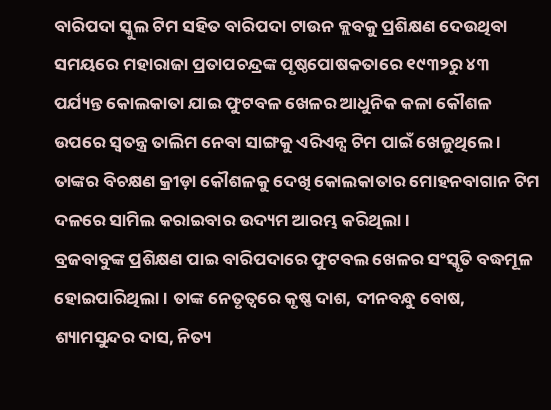ବାରିପଦା ସ୍କୁଲ ଟିମ ସହିତ ବାରିପଦା ଟାଉନ କ୍ଲବକୁ ପ୍ରଶିକ୍ଷଣ ଦେଉଥିବା ସମୟରେ ମହାରାଜା ପ୍ରତାପଚନ୍ଦ୍ରଙ୍କ ପୃଷ୍ଠପୋଷକତାରେ ୧୯୩୨ରୁ ୪୩ ପର୍ଯ୍ୟନ୍ତ କୋଲକାତା ଯାଇ ଫୁଟବଳ ଖେଳର ଆଧୁନିକ କଳା କୌଶଳ ଉପରେ ସ୍ୱତନ୍ତ୍ର ତାଲିମ ନେବା ସାଙ୍ଗକୁ ଏରିଏନ୍ସ ଟିମ ପାଇଁ ଖେଳୁଥିଲେ । ତାଙ୍କର ବିଚକ୍ଷଣ କ୍ରୀଡ଼ା କୌଶଳକୁ ଦେଖି କୋଲକାତାର ମୋହନବାଗାନ ଟିମ ଦଳରେ ସାମିଲ କରାଇବାର ଉଦ୍ୟମ ଆରମ୍ଭ କରିଥିଲା ।
ବ୍ରଜବାବୁଙ୍କ ପ୍ରଶିକ୍ଷଣ ପାଇ ବାରିପଦାରେ ଫୁଟବଲ ଖେଳର ସଂସ୍କୃତି ବଦ୍ଧମୂଳ ହୋଇପାରିଥିଲା। ତାଙ୍କ ନେତୃତ୍ବରେ କୃଷ୍ଣ ଦାଶ, ଦୀନବନ୍ଧୁ ବୋଷ, ଶ୍ୟାମସୁନ୍ଦର ଦାସ, ନିତ୍ୟ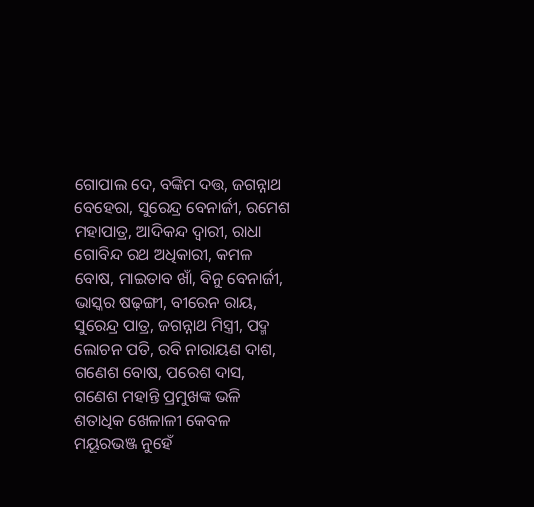ଗୋପାଲ ଦେ, ବଙ୍କିମ ଦତ୍ତ, ଜଗନ୍ନାଥ ବେହେରା, ସୁରେନ୍ଦ୍ର ବେନାର୍ଜୀ, ରମେଶ ମହାପାତ୍ର, ଆଦିକନ୍ଦ ଦ୍ୱାରୀ, ରାଧା ଗୋବିନ୍ଦ ରଥ ଅଧିକାରୀ, କମଳ ବୋଷ, ମାଇତାବ ଖାଁ, ବିନୁ ବେନାର୍ଜୀ, ଭାସ୍କର ଷଢ଼ଙ୍ଗୀ, ବୀରେନ ରାୟ, ସୁରେନ୍ଦ୍ର ପାତ୍ର, ଜଗନ୍ନାଥ ମିସ୍ତ୍ରୀ, ପଦ୍ମ ଲୋଚନ ପତି, ରବି ନାରାୟଣ ଦାଶ, ଗଣେଶ ବୋଷ, ପରେଶ ଦାସ, ଗଣେଶ ମହାନ୍ତି ପ୍ରମୁଖଙ୍କ ଭଳି ଶତାଧିକ ଖେଳାଳୀ କେବଳ ମୟୂରଭଞ୍ଜ ନୁହେଁ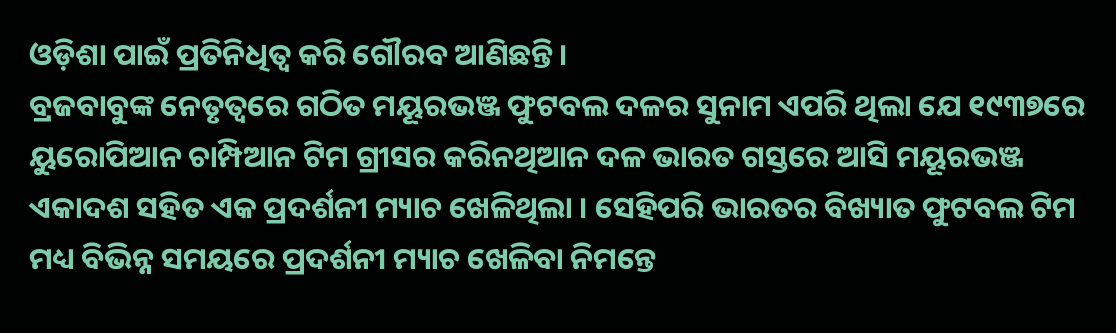ଓଡ଼ିଶା ପାଇଁ ପ୍ରତିନିଧିତ୍ୱ କରି ଗୌରବ ଆଣିଛନ୍ତି।
ବ୍ରଜବାବୁଙ୍କ ନେତୃତ୍ବରେ ଗଠିତ ମୟୂରଭଞ୍ଜ ଫୁଟବଲ ଦଳର ସୁନାମ ଏପରି ଥିଲା ଯେ ୧୯୩୭ରେ ୟୁରୋପିଆନ ଚାମ୍ପିଆନ ଟିମ ଗ୍ରୀସର କରିନଥିଆନ ଦଳ ଭାରତ ଗସ୍ତରେ ଆସି ମୟୂରଭଞ୍ଜ ଏକାଦଶ ସହିତ ଏକ ପ୍ରଦର୍ଶନୀ ମ୍ୟାଚ ଖେଳିଥିଲା । ସେହିପରି ଭାରତର ବିଖ୍ୟାତ ଫୁଟବଲ ଟିମ ମଧ୍ୟ ବିଭିନ୍ନ ସମୟରେ ପ୍ରଦର୍ଶନୀ ମ୍ୟାଚ ଖେଳିବା ନିମନ୍ତେ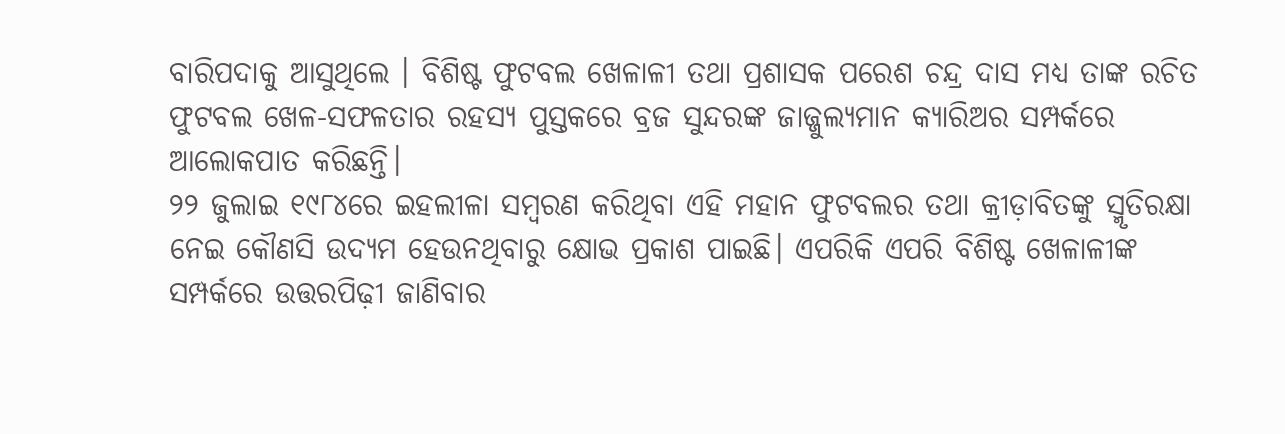ବାରିପଦାକୁ ଆସୁଥିଲେ । ବିଶିଷ୍ଟ ଫୁଟବଲ ଖେଳାଳୀ ତଥା ପ୍ରଶାସକ ପରେଶ ଚନ୍ଦ୍ର ଦାସ ମଧ୍ୟ ତାଙ୍କ ରଚିତ ଫୁଟବଲ ଖେଳ-ସଫଳତାର ରହସ୍ୟ ପୁସ୍ତକରେ ବ୍ରଜ ସୁନ୍ଦରଙ୍କ ଜାଜ୍ଜୁଲ୍ୟମାନ କ୍ୟାରିଅର ସମ୍ପର୍କରେ ଆଲୋକପାତ କରିଛନ୍ତି।
୨୨ ଜୁଲାଇ ୧୯୮୪ରେ ଇହଲୀଳା ସମ୍ବରଣ କରିଥିବା ଏହି ମହାନ ଫୁଟବଲର ତଥା କ୍ରୀଡ଼ାବିତଙ୍କୁ ସ୍ମୃତିରକ୍ଷା ନେଇ କୌଣସି ଉଦ୍ୟମ ହେଉନଥିବାରୁ କ୍ଷୋଭ ପ୍ରକାଶ ପାଇଛି। ଏପରିକି ଏପରି ବିଶିଷ୍ଟ ଖେଳାଳୀଙ୍କ ସମ୍ପର୍କରେ ଉତ୍ତରପିଢ଼ୀ ଜାଣିବାର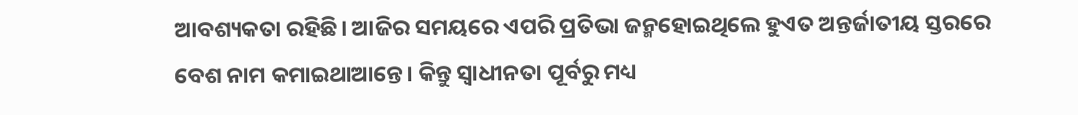ଆବଶ୍ୟକତା ରହିଛି। ଆଜିର ସମୟରେ ଏପରି ପ୍ରତିଭା ଜନ୍ମହୋଇଥିଲେ ହୁଏତ ଅନ୍ତର୍ଜାତୀୟ ସ୍ତରରେ ବେଶ ନାମ କମାଇଥାଆନ୍ତେ। କିନ୍ତୁ ସ୍ବାଧୀନତା ପୂର୍ବରୁ ମଧ୍ୟ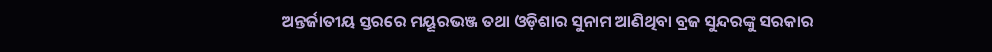ଅନ୍ତର୍ଜାତୀୟ ସ୍ତରରେ ମୟୂରଭଞ୍ଜ ତଥା ଓଡ଼ିଶାର ସୁନାମ ଆଣିଥିବା ବ୍ରଜ ସୁନ୍ଦରଙ୍କୁ ସରକାର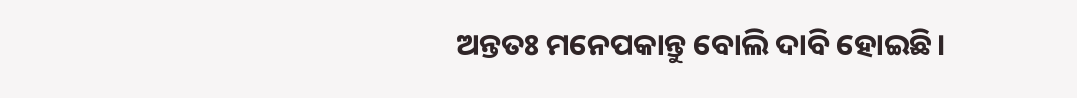ଅନ୍ତତଃ ମନେପକାନ୍ତୁ ବୋଲି ଦାବି ହୋଇଛି।